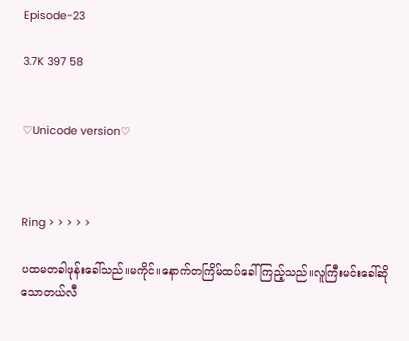Episode-23

3.7K 397 58


♡Unicode version♡



Ring > > > > >

ပထမတခါဖုန်းခေါ်သည်။မကိုင်။နောက်တကြိမ်ထပ်ခေါ်ကြည့်သည်။လူကြီးမင်းခေါ်ဆိုသောတယ်လီ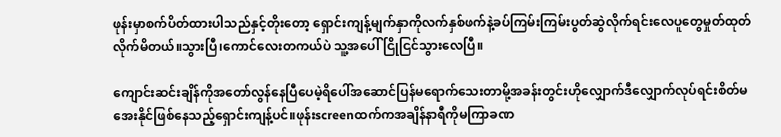ဖုန်းမှာစက်ပိတ်ထားပါသည်နှင့်တိုးတော့ ရှောင်းကျန့်မျက်နှာကိုလက်နှစ်ဖက်နဲ့ခပ်ကြမ်းကြမ်းပွတ်ဆွဲလိုက်ရင်းလေပူတွေမှုတ်ထုတ်လိုက်မိတယ်။သွားပြီ၊ကောင်လေးတကယ်ပဲ သူ့အပေါ်ငြိုငြင်သွားလေပြီ။

ကျောင်းဆင်းချိန်ကိုအတော်လွန်နေပြီပေမဲ့ရိပေါ်အဆောင်ပြန်မရောက်သေးတာမို့အခန်းတွင်းဟိုလျှောက်ဒီလျှောက်လုပ်ရင်းစိတ်မအေးနိုင်ဖြစ်နေသည့်ရှောင်းကျန့်ပင်။ဖုန်းscreenထက်ကအချိန်နာရီကိုမကြာခဏ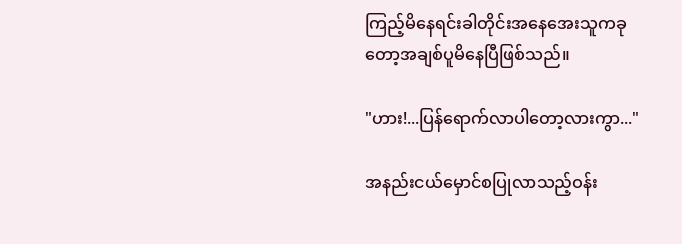ကြည့်မိနေရင်းခါတိုင်းအနေအေးသူကခုတော့အချစ်ပူမိနေပြီဖြစ်သည်။

"ဟား!...ပြန်ရောက်လာပါတော့လားကွာ..."

အနည်းငယ်မှောင်စပြုလာသည့်ဝန်း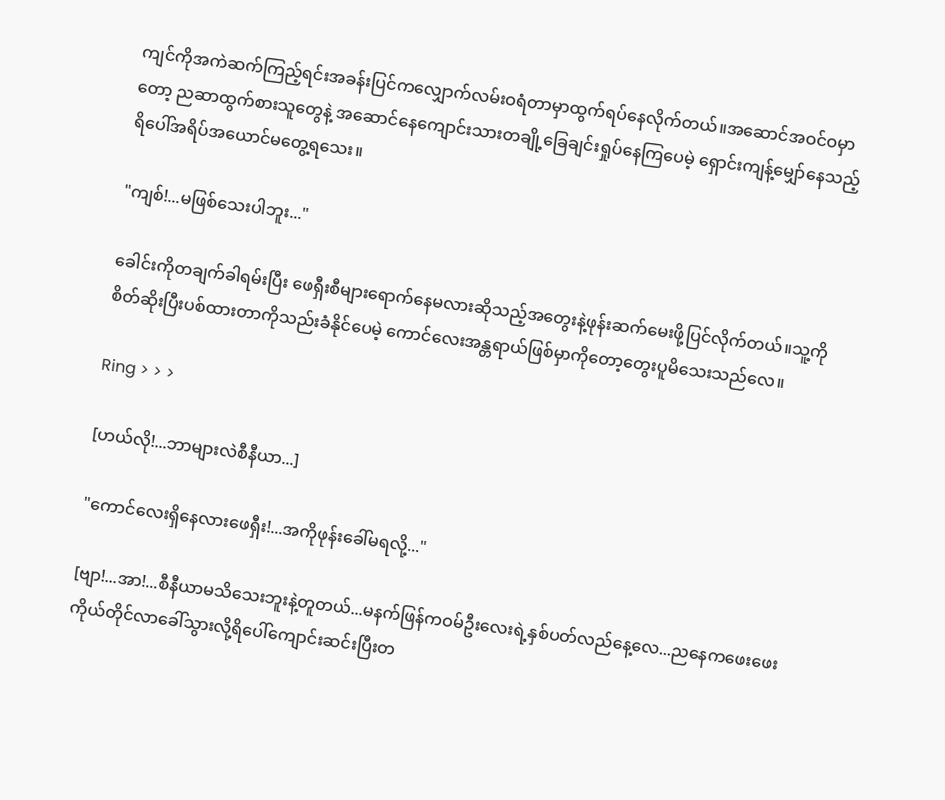ကျင်ကိုအကဲဆက်ကြည့်ရင်းအခန်းပြင်ကလျှောက်လမ်းဝရံတာမှာထွက်ရပ်နေလိုက်တယ်။အဆောင်အဝင်ဝမှာတော့ ညဆာထွက်စားသူတွေနဲ့ အဆောင်နေကျောင်းသားတချို့ခြေချင်းရှုပ်နေကြပေမဲ့ ရှောင်းကျန့်မျှော်နေသည့် ရိပေါ်အရိပ်အယောင်မတွေ့ရသေး။

"ကျစ်!...မဖြစ်သေးပါဘူး..."

ခေါင်းကိုတချက်ခါရမ်းပြီး ဖေရှီးစီများရောက်နေမလားဆိုသည့်အတွေးနဲ့ဖုန်းဆက်မေးဖို့ပြင်လိုက်တယ်။သူ့ကိုစိတ်ဆိုးပြီးပစ်ထားတာကိုသည်းခံနိုင်ပေမဲ့ ကောင်လေးအန္တရာယ်ဖြစ်မှာကိုတော့တွေးပူမိသေးသည်လေ။

Ring > > >

[ဟယ်လို!...ဘာများလဲစီနီယာ...]

"ကောင်လေးရှိနေလားဖေရှီး!...အကိုဖုန်းခေါ်မရလို့..."

[ဗျာ!...အာ!...စီနီယာမသိသေးဘူးနဲ့တူတယ်...မနက်ဖြန်ကဝမ်ဦးလေးရဲ့နှစ်ပတ်လည်နေ့လေ...ညနေကဖေးဖေးကိုယ်တိုင်လာခေါ်သွားလို့ရိပေါ်ကျောင်းဆင်းပြီးတ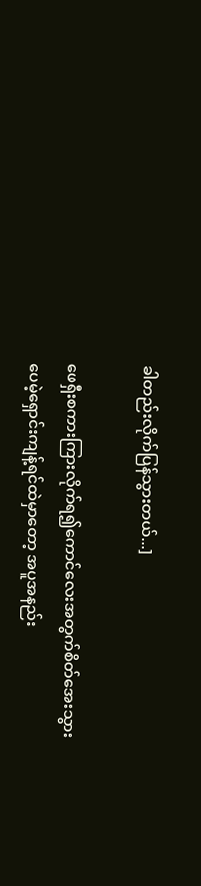ခါတည်းလိုက်ပြန်သွားတယ်...]

ဖေရှီးစကားကြားလိုက်ရ၍ကောင်လေးအတွက်စိတ်အေးသွားပေမဲ့ရှောင်းကျန့်ရင်ထဲမှာတော့ အပူအနည်း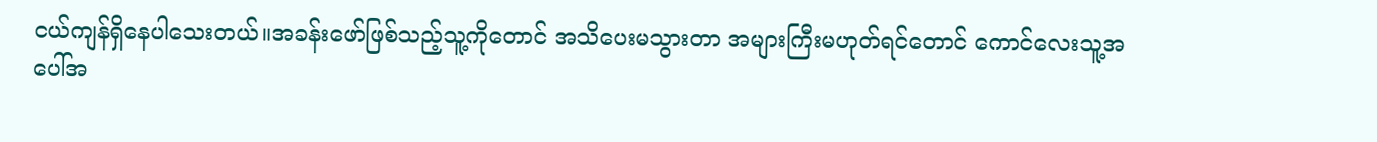ငယ်ကျန်ရှိနေပါသေးတယ်။အခန်းဖော်ဖြစ်သည့်သူ့ကိုတောင် အသိပေးမသွားတာ အများကြီးမဟုတ်ရင်တောင် ကောင်လေးသူ့အပေါ်အ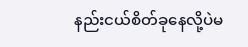နည်းငယ်စိတ်ခုနေလို့ပဲမ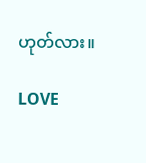ဟုတ်လား။

LOVE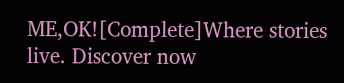ME,OK![Complete]Where stories live. Discover now